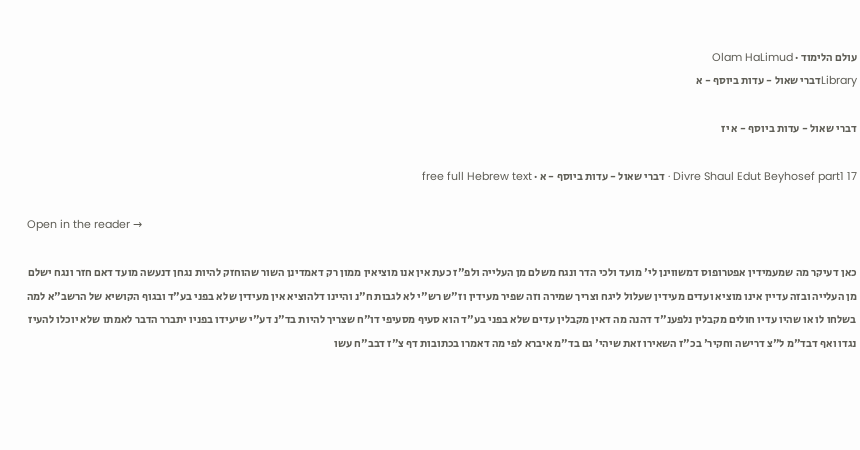עולם הלימוד · Olam HaLimud
Libraryדברי שאול - עדות ביוסף - א

דברי שאול - עדות ביוסף - א יז

Divre Shaul Edut Beyhosef part1 17 · דברי שאול - עדות ביוסף - א · free full Hebrew text

Open in the reader →

כאן דעיקר מה שמעמידין אפטרופוס דמשווינן לי' מועד ולכי הדר ונגח משלם מן העלייה ולפ"ז כעת אין אנו מוציאין ממון רק דאמדינן השור שהוחזק להיות נגחן דנעשה מועד דאם חזר ונגח ישלם מן העלייה ובזה עדיין אינו מוציא ועדים מעידין שעלול ליגח וצריך שמירה וזה שפיר מעידין וז"ש רש"י לא לגבות ח"נ והיינו דלהוציא אין מעידין שלא בפני בע"ד ובגוף הקושיא של הרשב"א למה בשלחו לו או שהיו עדיו חולים מקבלין נלפענ"ד דהנה מה דאין מקבלין עדים שלא בפני בע"ד הוא סעיף מסעיפי דו"ח שצריך להיות בד"נ דע"י שיעידו בפניו יתברר הדבר לאמתו שלא יוכלו להעיז נגדו ואף דבד"מ ל"צ דרישה וחקיר' בכ"ז השאירו זאת שיהי' גם בד"מ איברא לפי מה דאמרו בכתובות דף צ"ז דבב"ח עשו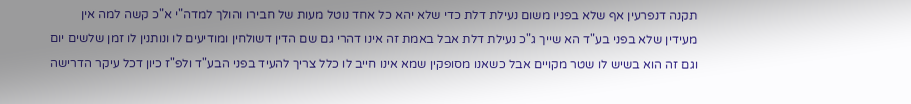תקנה דנפרעין אף שלא בפניו משום נעילת דלת כדי שלא יהא כל אחד נוטל מעות של חבירו והולך למדה"י א"כ קשה למה אין מעידין שלא בפני בע"ד הא שייך ג"כ נעילת דלת אבל באמת זה אינו דהרי גם שם הדין דשולחין ומודיעים לו ונותנין לו זמן שלשים יום וגם זה הוא בשיש לו שטר מקויים אבל כשאנו מסופקין שמא אינו חייב לו כלל צריך להעיד בפני הבע"ד ולפ"ז כיון דכל עיקר הדרישה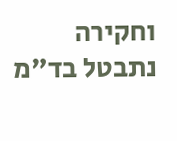וחקירה נתבטל בד"מ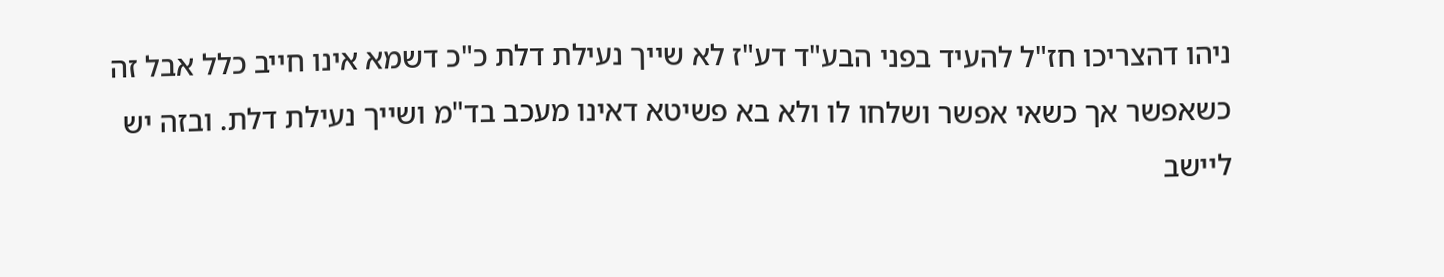ניהו דהצריכו חז"ל להעיד בפני הבע"ד דע"ז לא שייך נעילת דלת כ"כ דשמא אינו חייב כלל אבל זה כשאפשר אך כשאי אפשר ושלחו לו ולא בא פשיטא דאינו מעכב בד"מ ושייך נעילת דלת. ובזה יש ליישב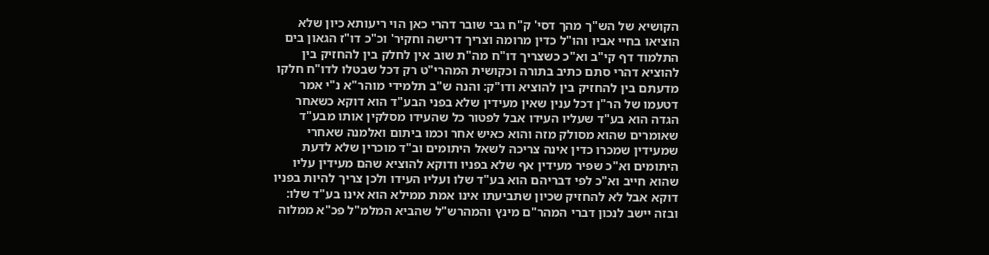הקושיא של הש"ך מהך דסי' ק"ח גבי שובר דהרי כאן הוי ריעותא כיון שלא הוציאו בחיי אביו והו"ל כדין מרומה וצריך דרישה וחקיר' וכ"כ דו"ז הגאון בים התלמוד דף קי"ב וא"כ כשצריך דו"ח מה"ת שוב אין לחלק בין להחזיק בין להוציא דהרי סתם כתיב בתורה וכקושית המהרי"ט רק דכל שבטלו לדו"ח חלקו מדעתם בין להחזיק בין להוציא ודו"ק: והנה ש"ב תלמידי מוהר"א נ"י אמר דטעמו של הר"ן דכל ענין שאין מעידין שלא בפני הבע"ד הוא דוקא כשאחר הגדה הוא בע"ד שעליו העידו אבל לפטור כל שהעידו מסלקין אותו מבע"ד שאומרים שהוא מסולק מזה והוא כאיש אחר וכמו ביתום ואלמנה שאחרי שמעידין שמכרו כדין אינה צריכה לשאל היתומים וב"ד מוכרין שלא לדעת היתומים וא"כ שפיר מעידין אף שלא בפניו ודוקא להוציא שהם מעידין עליו שהוא חייב וא"כ לפי דבריהם הוא בע"ד שלו ועליו העידו ולכן צריך להיות בפניו דוקא אבל לא להחזיק שכיון שתביעתו אינו אמת ממילא הוא אינו בע"ד שלו: ובזה יישב לנכון דברי המהר"ם מינץ והמהרש"ל שהביא המלמ"ל פכ"א ממלוה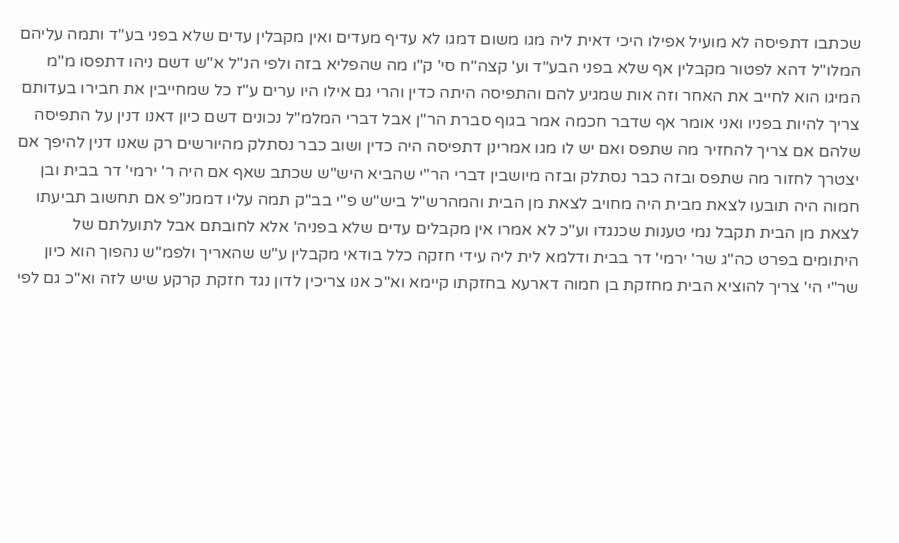שכתבו דתפיסה לא מועיל אפילו היכי דאית ליה מגו משום דמגו לא עדיף מעדים ואין מקבלין עדים שלא בפני בע"ד ותמה עליהם המלו"ל דהא לפטור מקבלין אף שלא בפני הבע"ד וע' קצה"ח סי' ק"ו מה שהפליא בזה ולפי הנ"ל א"ש דשם ניהו דתפסו מ"מ המיגו הוא לחייב את האחר וזה אות שמגיע להם והתפיסה היתה כדין והרי גם אילו היו ערים ע"ז כל שמחייבין את חבירו בעדותם צריך להיות בפניו ואני אומר אף שדבר חכמה אמר בגוף סברת הר"ן אבל דברי המלמ"ל נכונים דשם כיון דאנו דנין על התפיסה שלהם אם צריך להחזיר מה שתפס ואם יש לו מגו אמרינן דתפיסה היה כדין ושוב כבר נסתלק מהיורשים רק שאנו דנין להיפך אם יצטרך לחזור מה שתפס ובזה כבר נסתלק ובזה מיושבין דברי הר"י שהביא היש"ש שכתב שאף אם היה ר' ירמי' דר בבית ובן חמוה היה תובעו לצאת מבית היה מחויב לצאת מן הבית והמהרש"ל ביש"ש פ"י בב"ק תמה עליו דממנ"פ אם תחשוב תביעתו לצאת מן הבית תקבל נמי טענות שכנגדו וע"כ לא אמרו אין מקבלים עדים שלא בפניה' אלא לחובתם אבל לתועלתם של היתומים בפרט כה"ג שר' ירמי' דר בבית ודלמא לית ליה עידי חזקה כלל בודאי מקבלין ע"ש שהאריך ולפמ"ש נהפוך הוא כיון שר"י הי' צריך להוציא הבית מחזקת בן חמוה דארעא בחזקתו קיימא וא"כ אנו צריכין לדון נגד חזקת קרקע שיש לזה וא"כ גם לפי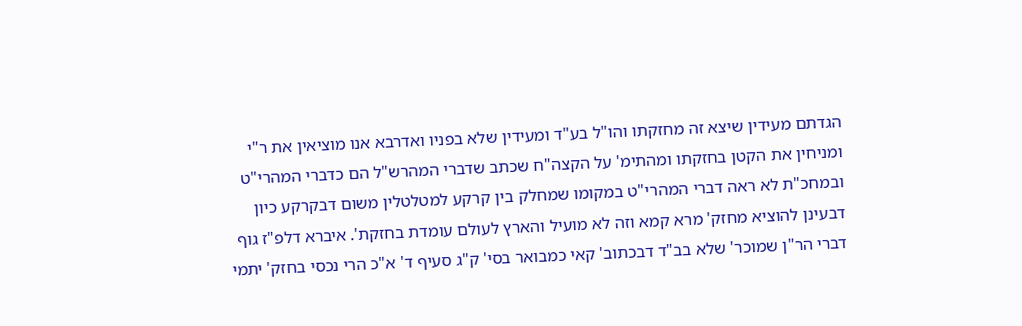הגדתם מעידין שיצא זה מחזקתו והו"ל בע"ד ומעידין שלא בפניו ואדרבא אנו מוציאין את ר"י ומניחין את הקטן בחזקתו ומהתימ' על הקצה"ח שכתב שדברי המהרש"ל הם כדברי המהרי"ט ובמחכ"ת לא ראה דברי המהרי"ט במקומו שמחלק בין קרקע למטלטלין משום דבקרקע כיון דבעינן להוציא מחזק' מרא קמא וזה לא מועיל והארץ לעולם עומדת בחזקת'. איברא דלפ"ז גוף דברי הר"ן שמוכר' שלא בב"ד דבכתוב' קאי כמבואר בסי' ק"ג סעיף ד' א"כ הרי נכסי בחזק' יתמי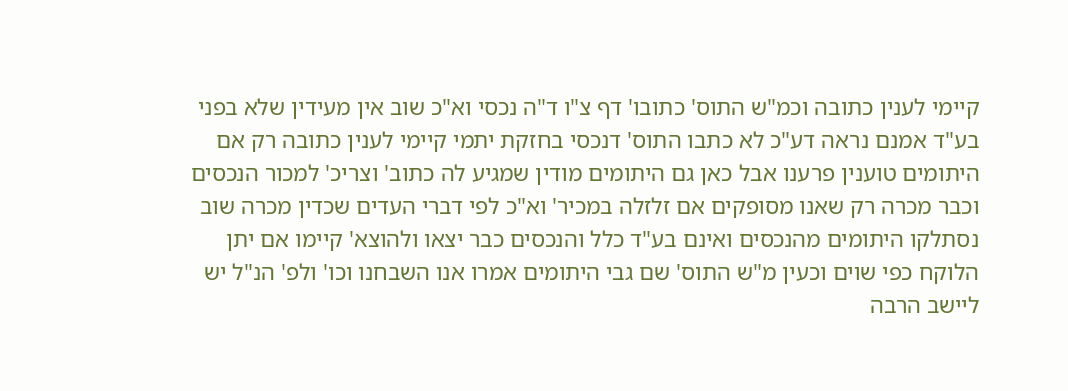קיימי לענין כתובה וכמ"ש התוס' כתובו' דף צ"ו ד"ה נכסי וא"כ שוב אין מעידין שלא בפני בע"ד אמנם נראה דע"כ לא כתבו התוס' דנכסי בחזקת יתמי קיימי לענין כתובה רק אם היתומים טוענין פרענו אבל כאן גם היתומים מודין שמגיע לה כתוב' וצריכ' למכור הנכסים וכבר מכרה רק שאנו מסופקים אם זלזלה במכיר' וא"כ לפי דברי העדים שכדין מכרה שוב נסתלקו היתומים מהנכסים ואינם בע"ד כלל והנכסים כבר יצאו ולהוצא' קיימו אם יתן הלוקח כפי שוים וכעין מ"ש התוס' שם גבי היתומים אמרו אנו השבחנו וכו' ולפ' הנ"ל יש ליישב הרבה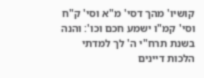קושיו' מהך דסי' מ"א וסי' ק"ח וסי' קמ"ו ישמע חכם וכו': והנה בשנת תרח"י ה' לך למדתי הלכות דיינים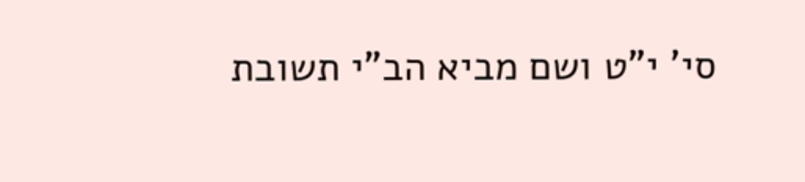סי' י"ט ושם מביא הב"י תשובת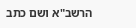הרשב"א ושם כתב